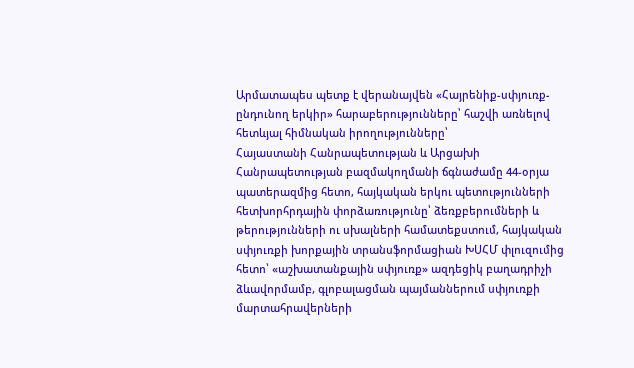Արմատապես պետք է վերանայվեն «Հայրենիք-սփյուռք-ընդունող երկիր» հարաբերությունները՝ հաշվի առնելով հետևյալ հիմնական իրողությունները՝
Հայաստանի Հանրապետության և Արցախի Հանրապետության բազմակողմանի ճգնաժամը 44-օրյա պատերազմից հետո, հայկական երկու պետությունների հետխորհրդային փորձառությունը՝ ձեռքբերումների և թերությունների ու սխալների համատեքստում, հայկական սփյուռքի խորքային տրանսֆորմացիան ԽՍՀՄ փլուզումից հետո՝ «աշխատանքային սփյուռք» ազդեցիկ բաղադրիչի ձևավորմամբ, գլոբալացման պայմաններում սփյուռքի մարտահրավերների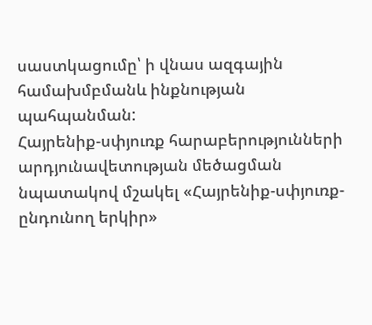սաստկացումը՝ ի վնաս ազգային համախմբմանև ինքնության պահպանման:
Հայրենիք-սփյուռք հարաբերությունների արդյունավետության մեծացման նպատակով մշակել «Հայրենիք-սփյուռք-ընդունող երկիր»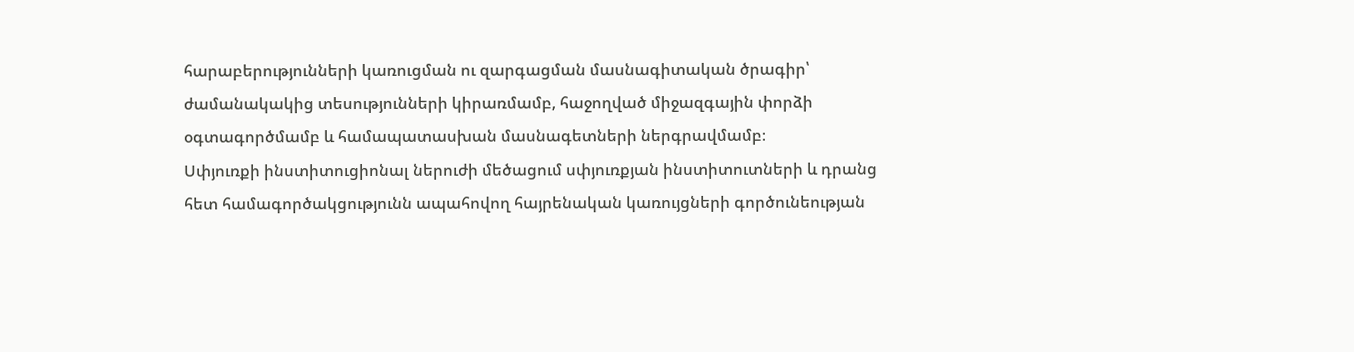հարաբերությունների կառուցման ու զարգացման մասնագիտական ծրագիր՝ ժամանակակից տեսությունների կիրառմամբ, հաջողված միջազգային փորձի օգտագործմամբ և համապատասխան մասնագետների ներգրավմամբ։
Սփյուռքի ինստիտուցիոնալ ներուժի մեծացում սփյուռքյան ինստիտուտների և դրանց հետ համագործակցությունն ապահովող հայրենական կառույցների գործունեության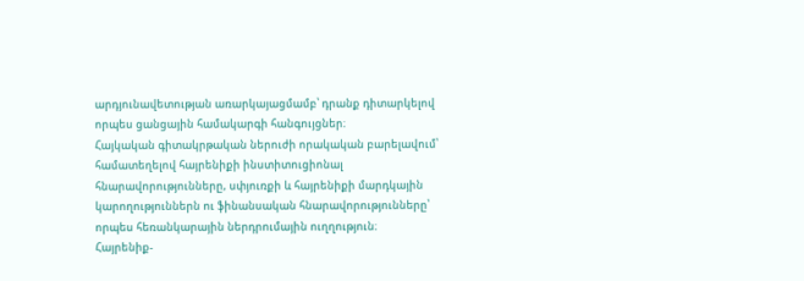արդյունավետության առարկայացմամբ՝ դրանք դիտարկելով որպես ցանցային համակարգի հանգույցներ։
Հայկական գիտակրթական ներուժի որակական բարելավում՝ համատեղելով հայրենիքի ինստիտուցիոնալ հնարավորությունները, սփյուռքի և հայրենիքի մարդկային կարողություններն ու ֆինանսական հնարավորությունները՝ որպես հեռանկարային ներդրումային ուղղություն։
Հայրենիք-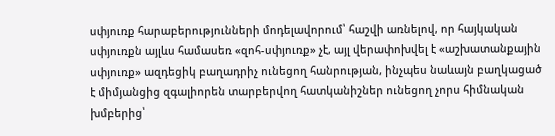սփյուռք հարաբերությունների մոդելավորում՝ հաշվի առնելով, որ հայկական սփյուռքն այլևս համասեռ «զոհ-սփյուռք» չէ, այլ վերափոխվել է «աշխատանքային սփյուռք» ազդեցիկ բաղադրիչ ունեցող հանրության, ինչպես նաևայն բաղկացած է միմյանցից զգալիորեն տարբերվող հատկանիշներ ունեցող չորս հիմնական խմբերից՝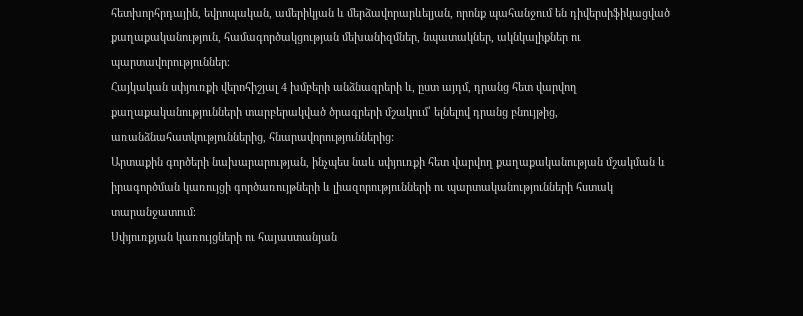հետխորհրդային, եվրոպական, ամերիկյան և մերձավորարևելյան, որոնք պահանջում են դիվերսիֆիկացված քաղաքականություն, համագործակցության մեխանիզմներ, նպատակներ, ակնկալիքներ ու պարտավորություններ։
Հայկական սփյուռքի վերոհիշյալ 4 խմբերի անձնագրերի և, ըստ այդմ, դրանց հետ վարվող քաղաքականությունների տարբերակված ծրագրերի մշակում՝ ելնելով դրանց բնույթից, առանձնահատկություններից, հնարավորություններից:
Արտաքին գործերի նախարարության, ինչպես նաև սփյուռքի հետ վարվող քաղաքականության մշակման և իրագործման կառույցի գործառույթների և լիազորությունների ու պարտականությունների հստակ տարանջատում։
Սփյուռքյան կառույցների ու հայաստանյան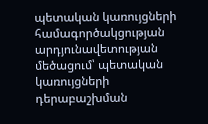պետական կառույցների համագործակցության արդյունավետության մեծացում՝ պետական կառույցների դերաբաշխման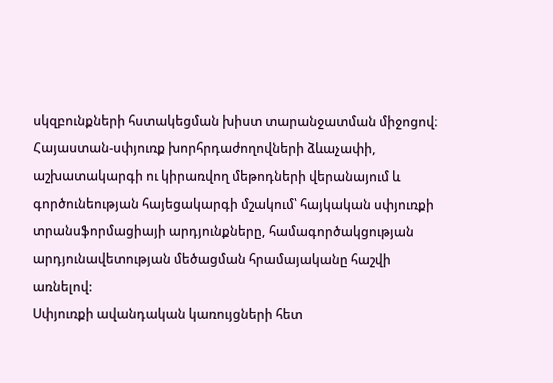սկզբունքների հստակեցման խիստ տարանջատման միջոցով։
Հայաստան-սփյուռք խորհրդաժողովների ձևաչափի, աշխատակարգի ու կիրառվող մեթոդների վերանայում և գործունեության հայեցակարգի մշակում՝ հայկական սփյուռքի տրանսֆորմացիայի արդյունքները, համագործակցության արդյունավետության մեծացման հրամայականը հաշվի առնելով:
Սփյուռքի ավանդական կառույցների հետ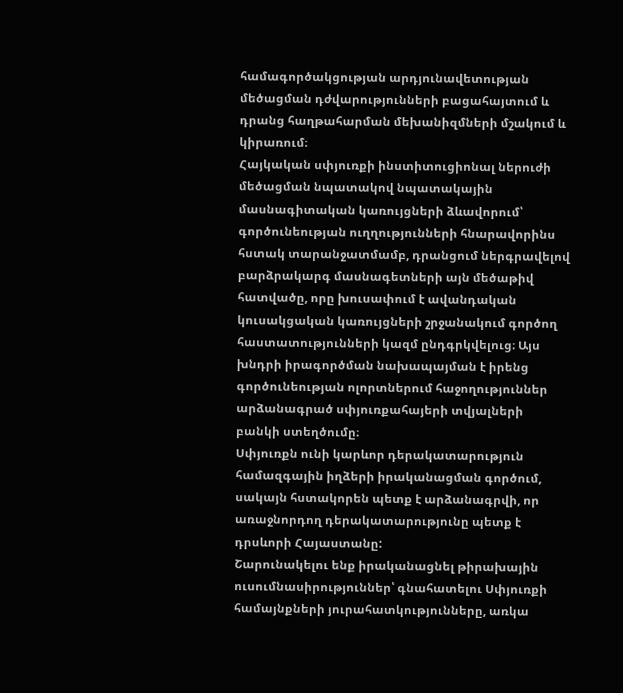համագործակցության արդյունավետության մեծացման դժվարությունների բացահայտում և դրանց հաղթահարման մեխանիզմների մշակում և կիրառում։
Հայկական սփյուռքի ինստիտուցիոնալ ներուժի մեծացման նպատակով նպատակային մասնագիտական կառույցների ձևավորում՝ գործունեության ուղղությունների հնարավորինս հստակ տարանջատմամբ, դրանցում ներգրավելով բարձրակարգ մասնագետների այն մեծաթիվ հատվածը, որը խուսափում է ավանդական կուսակցական կառույցների շրջանակում գործող հաստատությունների կազմ ընդգրկվելուց։ Այս խնդրի իրագործման նախապայման է իրենց գործունեության ոլորտներում հաջողություններ արձանագրած սփյուռքահայերի տվյալների բանկի ստեղծումը։
Սփյուռքն ունի կարևոր դերակատարություն համազգային իղձերի իրականացման գործում, սակայն հստակորեն պետք է արձանագրվի, որ առաջնորդող դերակատարությունը պետք է դրսևորի Հայաստանը:
Շարունակելու ենք իրականացնել թիրախային ուսումնասիրություններ՝ գնահատելու Սփյուռքի համայնքների յուրահատկությունները, առկա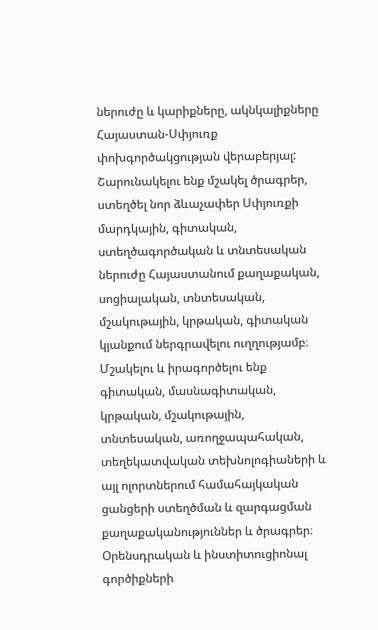ներուժը և կարիքները, ակնկալիքները Հայաստան-Սփյուռք փոխգործակցության վերաբերյալ:
Շարունակելու ենք մշակել ծրագրեր, ստեղծել նոր ձևաչափեր Սփյուռքի մարդկային, գիտական, ստեղծագործական և տնտեսական ներուժը Հայաստանում քաղաքական, սոցիալական, տնտեսական, մշակութային, կրթական, գիտական կյանքում ներգրավելու ուղղությամբ։
Մշակելու և իրագործելու ենք գիտական, մասնագիտական, կրթական, մշակութային, տնտեսական, առողջապահական, տեղեկատվական տեխնոլոգիաների և այլ ոլորտներում համահայկական ցանցերի ստեղծման և զարգացման քաղաքականություններ և ծրագրեր։
Օրենսդրական և ինստիտուցիոնալ գործիքների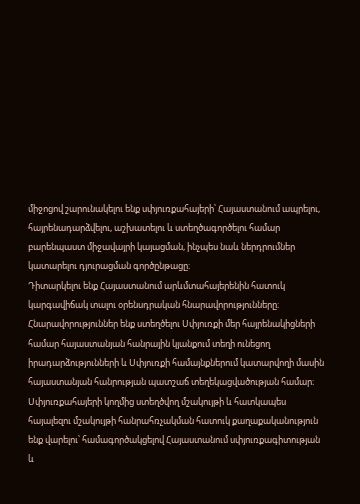միջոցով շարունակելու ենք սփյուռքահայերի՝ Հայաստանում ապրելու, հայրենադարձվելու, աշխատելու և ստեղծագործելու համար բարենպաստ միջավայրի կայացման, ինչպես նաև ներդրումներ կատարելու դյուրացման գործընթացը։
Դիտարկելու ենք Հայաստանում արևմտահայերենին հատուկ կարգավիճակ տալու օրենսդրական հնարավորությունները։
Հնարավորություններ ենք ստեղծելու Սփյուռքի մեր հայրենակիցների համար հայաստանյան հանրային կյանքում տեղի ունեցող իրադարձությունների և Սփյուռքի համայնքներում կատարվողի մասին հայաստանյան հանրության պատշաճ տեղեկացվածության համար։
Սփյուռքահայերի կողմից ստեղծվող մշակույթի և հատկապես հայալեզու մշակույթի հանրահռչակման հատուկ քաղաքականություն ենք վարելու՝ համագործակցելով Հայաստանում սփյուռքագիտության և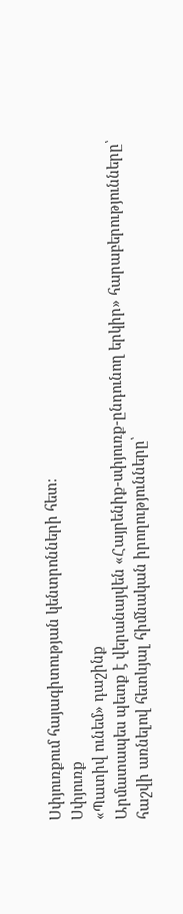Սփյուռքում հայագիտության կենտրոնների հետ։
Սփյուռք
«Պատիվ ունեմ» դաշինք
Արմատապես պետք է վերանայվեն «Հայրենիք-սփյուռք-ընդունող երկիր» հարաբերությունները՝ հաշվի առնելով հետևյալ հիմնական իրողությունները՝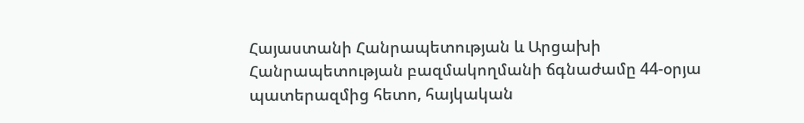Հայաստանի Հանրապետության և Արցախի Հանրապետության բազմակողմանի ճգնաժամը 44-օրյա պատերազմից հետո, հայկական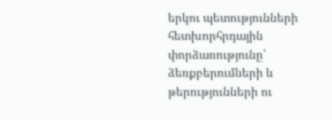երկու պետությունների հետխորհրդային փորձառությունը՝ ձեռքբերումների և թերությունների ու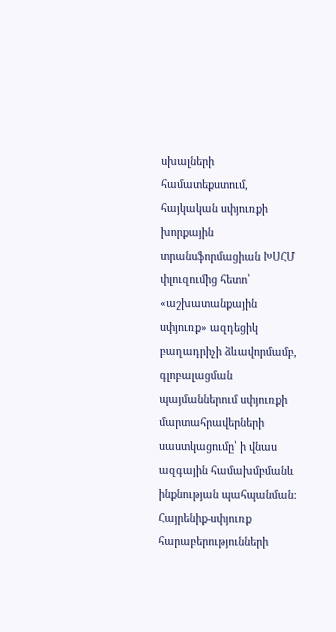սխալների համատեքստում, հայկական սփյուռքի խորքային տրանսֆորմացիան ԽՍՀՄ փլուզումից հետո՝ «աշխատանքային սփյուռք» ազդեցիկ բաղադրիչի ձևավորմամբ, գլոբալացման պայմաններում սփյուռքի մարտահրավերների սաստկացումը՝ ի վնաս ազգային համախմբմանև ինքնության պահպանման:
Հայրենիք-սփյուռք հարաբերությունների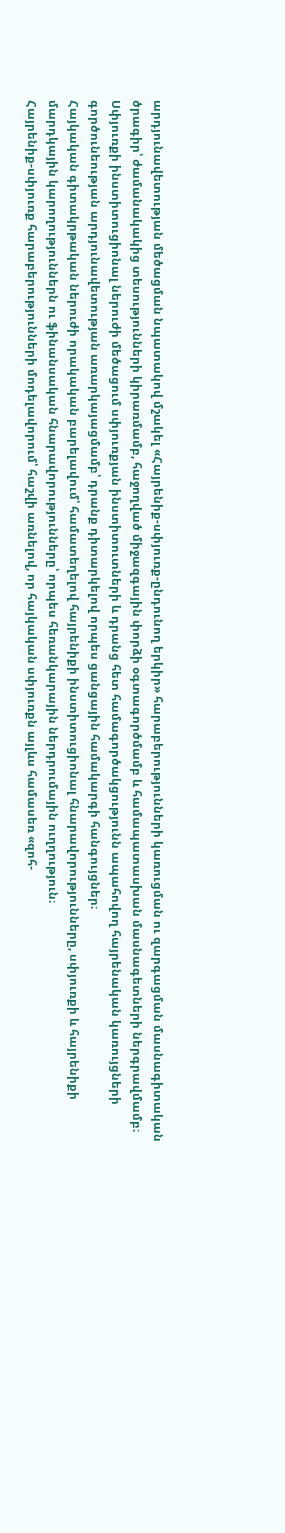արդյունավետության մեծացման նպատակով մշակել «Հայրենիք-սփյուռք-ընդունող երկիր» հարաբերությունների կառուցման ու զարգացման մասնագիտական ծրագիր՝ ժամանակակից տեսությունների կիրառմամբ, հաջողված միջազգային փորձի օգտագործմամբ և համապատասխան մասնագետների ներգրավմամբ։
Սփյուռքի ինստիտուցիոնալ ներուժի մեծացում սփյուռքյան ինստիտուտների և դրանց հետ համագործակցությունն ապահովող հայրենական կառույցների գործունեության արդյունավետության առարկայացմամբ՝ դրանք դիտարկելով որպես ցանցային համակարգի հանգույցներ։
Հայկական գիտակրթական ներուժի որակական բարելավում՝ համատեղելով հայրենիքի ինստիտուցիոնալ հնարավորությունները, սփյուռքի և հայրենիքի մարդկային կարողություններն ու ֆինանսական հնարավորությունները՝ որպես հեռանկարային ներդրումային ուղղություն։
Հայրենիք-սփյուռք հարաբերությունների մոդելավորում՝ հաշվի առնելով, որ հայկական սփյուռքն այլևս համասեռ «զոհ-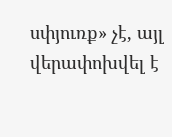սփյուռք» չէ, այլ վերափոխվել է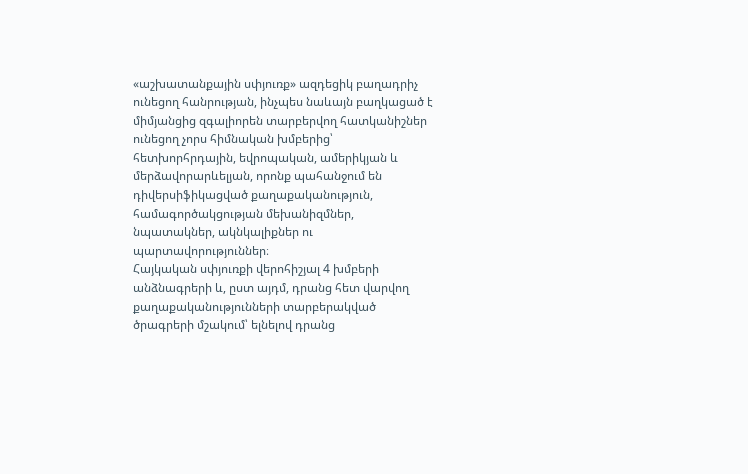«աշխատանքային սփյուռք» ազդեցիկ բաղադրիչ ունեցող հանրության, ինչպես նաևայն բաղկացած է միմյանցից զգալիորեն տարբերվող հատկանիշներ ունեցող չորս հիմնական խմբերից՝ հետխորհրդային, եվրոպական, ամերիկյան և մերձավորարևելյան, որոնք պահանջում են դիվերսիֆիկացված քաղաքականություն, համագործակցության մեխանիզմներ, նպատակներ, ակնկալիքներ ու պարտավորություններ։
Հայկական սփյուռքի վերոհիշյալ 4 խմբերի անձնագրերի և, ըստ այդմ, դրանց հետ վարվող քաղաքականությունների տարբերակված ծրագրերի մշակում՝ ելնելով դրանց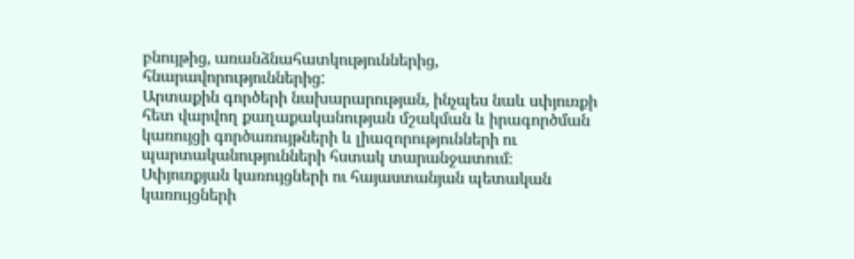բնույթից, առանձնահատկություններից, հնարավորություններից:
Արտաքին գործերի նախարարության, ինչպես նաև սփյուռքի հետ վարվող քաղաքականության մշակման և իրագործման կառույցի գործառույթների և լիազորությունների ու պարտականությունների հստակ տարանջատում։
Սփյուռքյան կառույցների ու հայաստանյան պետական կառույցների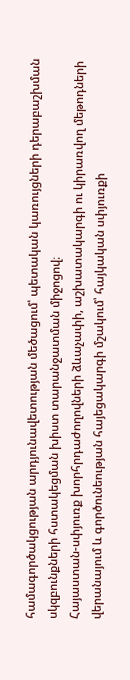համագործակցության արդյունավետության մեծացում՝ պետական կառույցների դերաբաշխման սկզբունքների հստակեցման խիստ տարանջատման միջոցով։
Հայաստան-սփյուռք խորհրդաժողովների ձևաչափի, աշխատակարգի ու կիրառվող մեթոդների վերանայում և գործունեության հայեցակարգի մշակում՝ հայկական սփյուռքի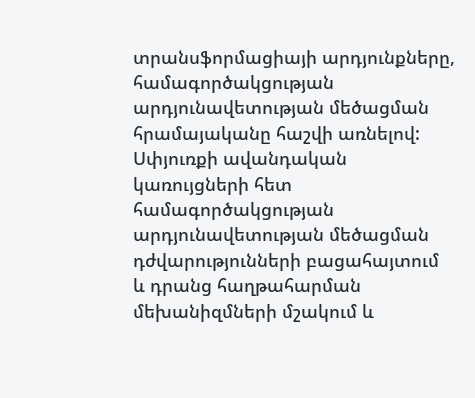տրանսֆորմացիայի արդյունքները, համագործակցության արդյունավետության մեծացման հրամայականը հաշվի առնելով:
Սփյուռքի ավանդական կառույցների հետ համագործակցության արդյունավետության մեծացման դժվարությունների բացահայտում և դրանց հաղթահարման մեխանիզմների մշակում և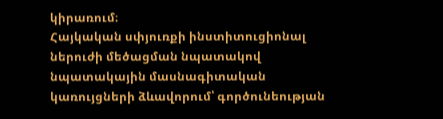կիրառում։
Հայկական սփյուռքի ինստիտուցիոնալ ներուժի մեծացման նպատակով նպատակային մասնագիտական կառույցների ձևավորում՝ գործունեության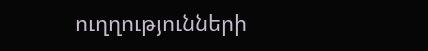ուղղությունների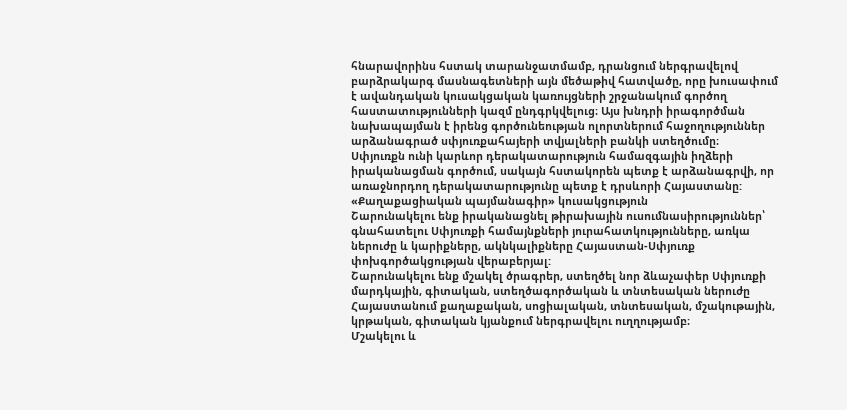հնարավորինս հստակ տարանջատմամբ, դրանցում ներգրավելով բարձրակարգ մասնագետների այն մեծաթիվ հատվածը, որը խուսափում է ավանդական կուսակցական կառույցների շրջանակում գործող հաստատությունների կազմ ընդգրկվելուց։ Այս խնդրի իրագործման նախապայման է իրենց գործունեության ոլորտներում հաջողություններ արձանագրած սփյուռքահայերի տվյալների բանկի ստեղծումը։
Սփյուռքն ունի կարևոր դերակատարություն համազգային իղձերի իրականացման գործում, սակայն հստակորեն պետք է արձանագրվի, որ առաջնորդող դերակատարությունը պետք է դրսևորի Հայաստանը:
«Քաղաքացիական պայմանագիր» կուսակցություն
Շարունակելու ենք իրականացնել թիրախային ուսումնասիրություններ՝ գնահատելու Սփյուռքի համայնքների յուրահատկությունները, առկա ներուժը և կարիքները, ակնկալիքները Հայաստան-Սփյուռք փոխգործակցության վերաբերյալ:
Շարունակելու ենք մշակել ծրագրեր, ստեղծել նոր ձևաչափեր Սփյուռքի մարդկային, գիտական, ստեղծագործական և տնտեսական ներուժը Հայաստանում քաղաքական, սոցիալական, տնտեսական, մշակութային, կրթական, գիտական կյանքում ներգրավելու ուղղությամբ։
Մշակելու և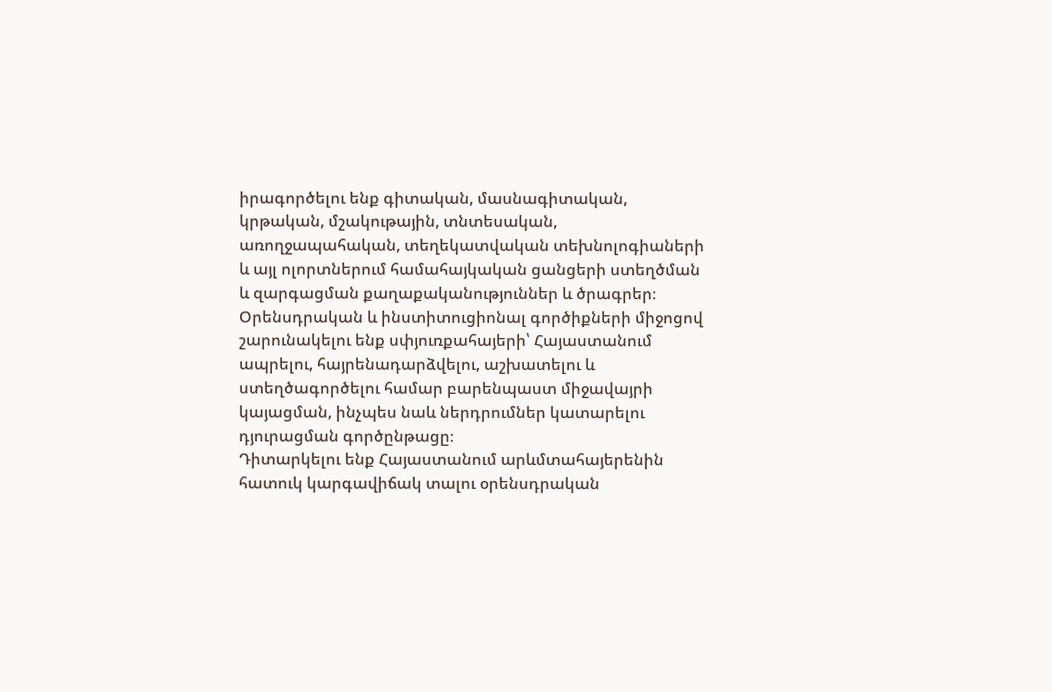իրագործելու ենք գիտական, մասնագիտական, կրթական, մշակութային, տնտեսական, առողջապահական, տեղեկատվական տեխնոլոգիաների և այլ ոլորտներում համահայկական ցանցերի ստեղծման և զարգացման քաղաքականություններ և ծրագրեր։
Օրենսդրական և ինստիտուցիոնալ գործիքների միջոցով շարունակելու ենք սփյուռքահայերի՝ Հայաստանում ապրելու, հայրենադարձվելու, աշխատելու և ստեղծագործելու համար բարենպաստ միջավայրի կայացման, ինչպես նաև ներդրումներ կատարելու դյուրացման գործընթացը։
Դիտարկելու ենք Հայաստանում արևմտահայերենին հատուկ կարգավիճակ տալու օրենսդրական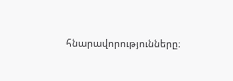հնարավորությունները։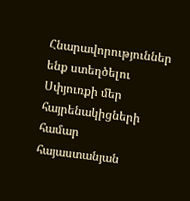Հնարավորություններ ենք ստեղծելու Սփյուռքի մեր հայրենակիցների համար հայաստանյան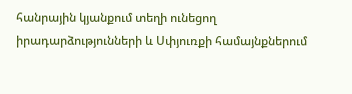հանրային կյանքում տեղի ունեցող իրադարձությունների և Սփյուռքի համայնքներում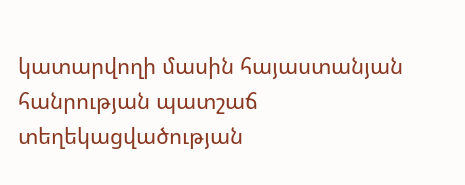կատարվողի մասին հայաստանյան հանրության պատշաճ տեղեկացվածության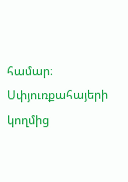համար։
Սփյուռքահայերի կողմից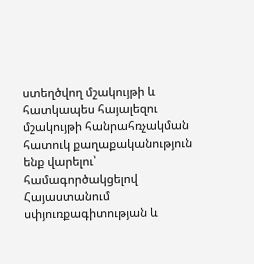ստեղծվող մշակույթի և հատկապես հայալեզու մշակույթի հանրահռչակման հատուկ քաղաքականություն ենք վարելու՝ համագործակցելով Հայաստանում սփյուռքագիտության և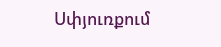Սփյուռքում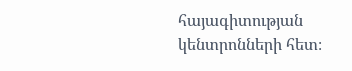հայագիտության կենտրոնների հետ։